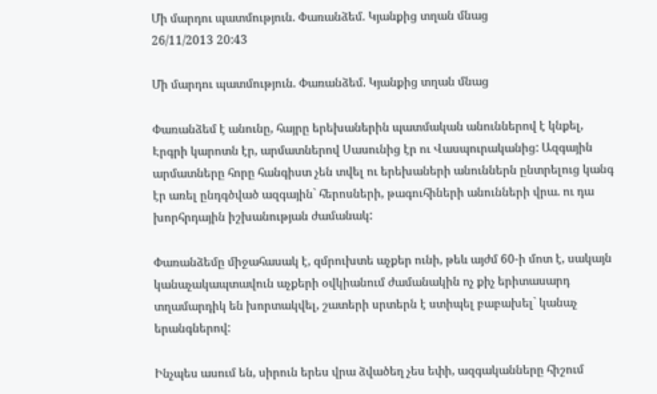Մի մարդու պատմություն. Փառանձեմ. Կյանքից տղան մնաց
26/11/2013 20:43

Մի մարդու պատմություն. Փառանձեմ. Կյանքից տղան մնաց

Փառանձեմ է անունը, հայրը երեխաներին պատմական անուններով է կնքել, Էրգրի կարոտն էր, արմատներով Սասունից էր ու Վասպուրականից: Ազգային արմատները հորը հանգիստ չեն տվել ու երեխաների անուններն ընտրելուց կանգ էր առել ընդգծված ազգային` հերոսների, թագուհիների անունների վրա. ու դա խորհրդային իշխանության ժամանակ:

Փառանձեմը միջահասակ է, զմրուխտե աչքեր ունի, թեև այժմ 60-ի մոտ է, սակայն կանաչակապտավուն աչքերի օվկիանում ժամանակին ոչ քիչ երիտասարդ տղամարդիկ են խորտակվել, շատերի սրտերն է ստիպել բաբախել` կանաչ երանգներով:

Ինչպես ասում են, սիրուն երես վրա ձվածեղ չես եփի, ազգականները հիշում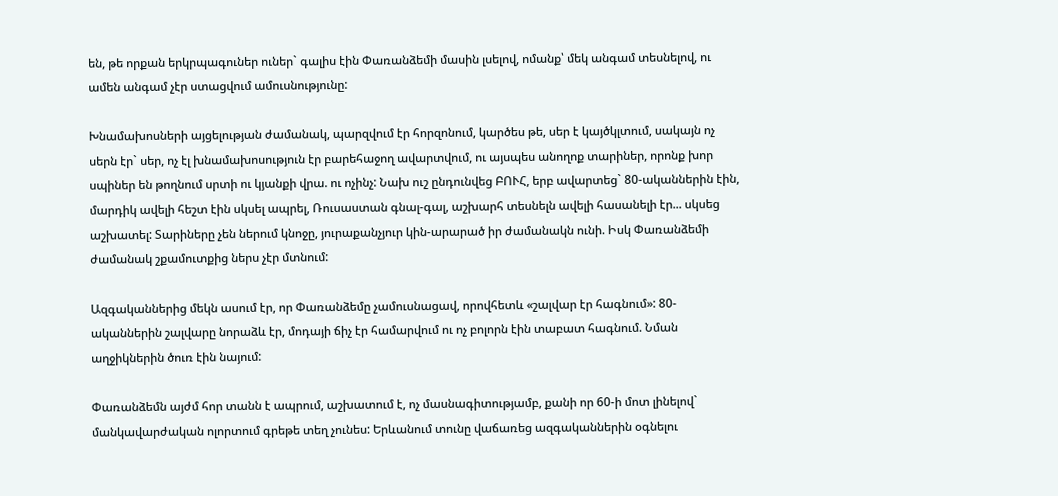են, թե որքան երկրպագուներ ուներ` գալիս էին Փառանձեմի մասին լսելով, ոմանք՝ մեկ անգամ տեսնելով, ու ամեն անգամ չէր ստացվում ամուսնությունը:

Խնամախոսների այցելության ժամանակ, պարզվում էր հորզոնում, կարծես թե, սեր է կայծկլտում, սակայն ոչ սերն էր` սեր, ոչ էլ խնամախոսություն էր բարեհաջող ավարտվում, ու այսպես անողոք տարիներ, որոնք խոր սպիներ են թողնում սրտի ու կյանքի վրա. ու ոչինչ: Նախ ուշ ընդունվեց ԲՈՒՀ, երբ ավարտեց` 80-ականներին էին, մարդիկ ավելի հեշտ էին սկսել ապրել, Ռուսաստան գնալ-գալ, աշխարհ տեսնելն ավելի հասանելի էր... սկսեց աշխատել: Տարիները չեն ներում կնոջը, յուրաքանչյուր կին-արարած իր ժամանակն ունի. Իսկ Փառանձեմի ժամանակ շքամուտքից ներս չէր մտնում:

Ազգականներից մեկն ասում էր, որ Փառանձեմը չամուսնացավ, որովհետև «շալվար էր հագնում»: 80-ականներին շալվարը նորաձև էր, մոդայի ճիչ էր համարվում ու ոչ բոլորն էին տաբատ հագնում. Նման աղջիկներին ծուռ էին նայում:

Փառանձեմն այժմ հոր տանն է ապրում, աշխատում է, ոչ մասնագիտությամբ, քանի որ 60-ի մոտ լինելով` մանկավարժական ոլորտում գրեթե տեղ չունես: Երևանում տունը վաճառեց ազգականներին օգնելու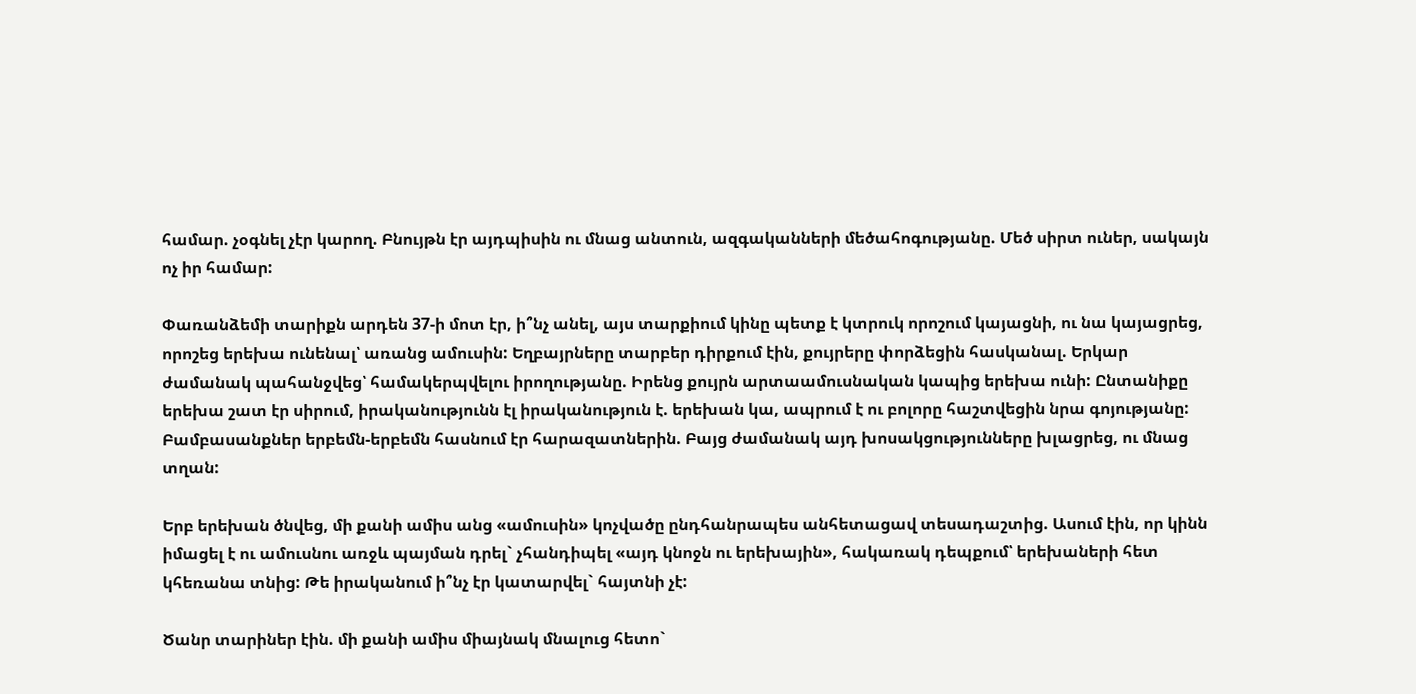համար. չօգնել չէր կարող. Բնույթն էր այդպիսին ու մնաց անտուն, ազգականների մեծահոգությանը. Մեծ սիրտ ուներ, սակայն ոչ իր համար:

Փառանձեմի տարիքն արդեն 37-ի մոտ էր, ի՞նչ անել, այս տարքիում կինը պետք է կտրուկ որոշում կայացնի, ու նա կայացրեց, որոշեց երեխա ունենալ՝ առանց ամուսին: Եղբայրները տարբեր դիրքում էին, քույրերը փորձեցին հասկանալ. Երկար ժամանակ պահանջվեց՝ համակերպվելու իրողությանը. Իրենց քույրն արտաամուսնական կապից երեխա ունի: Ընտանիքը երեխա շատ էր սիրում, իրականությունն էլ իրականություն է. երեխան կա, ապրում է ու բոլորը հաշտվեցին նրա գոյությանը: Բամբասանքներ երբեմն-երբեմն հասնում էր հարազատներին. Բայց ժամանակ այդ խոսակցությունները խլացրեց, ու մնաց տղան:

Երբ երեխան ծնվեց, մի քանի ամիս անց «ամուսին» կոչվածը ընդհանրապես անհետացավ տեսադաշտից. Ասում էին, որ կինն իմացել է ու ամուսնու առջև պայման դրել` չհանդիպել «այդ կնոջն ու երեխային», հակառակ դեպքում՝ երեխաների հետ կհեռանա տնից: Թե իրականում ի՞նչ էր կատարվել` հայտնի չէ:

Ծանր տարիներ էին. մի քանի ամիս միայնակ մնալուց հետո`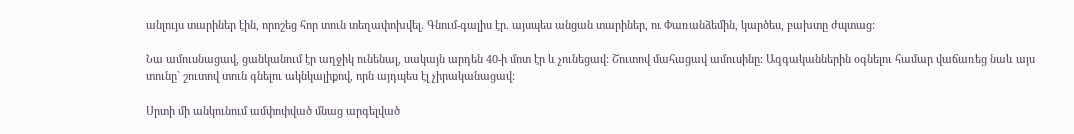անլույս տարիներ էին, որոշեց հոր տուն տեղափոխվել. Գնում-գալիս էր. այսպես անցան տարիներ, ու Փառանձեմին, կարծես, բախտը ժպտաց:

Նա ամուսնացավ, ցանկանում էր աղջիկ ունենալ, սակայն արդեն 40-ի մոտ էր և չունեցավ: Շուտով մահացավ ամուսինը: Ազգականներին օգնելու համար վաճառեց նաև այս տունը` շուտով տուն գնելու ակնկալիքով, որն այդպես էլ չիրականացավ:

Սրտի մի անկունում ամփոփված մնաց արգելված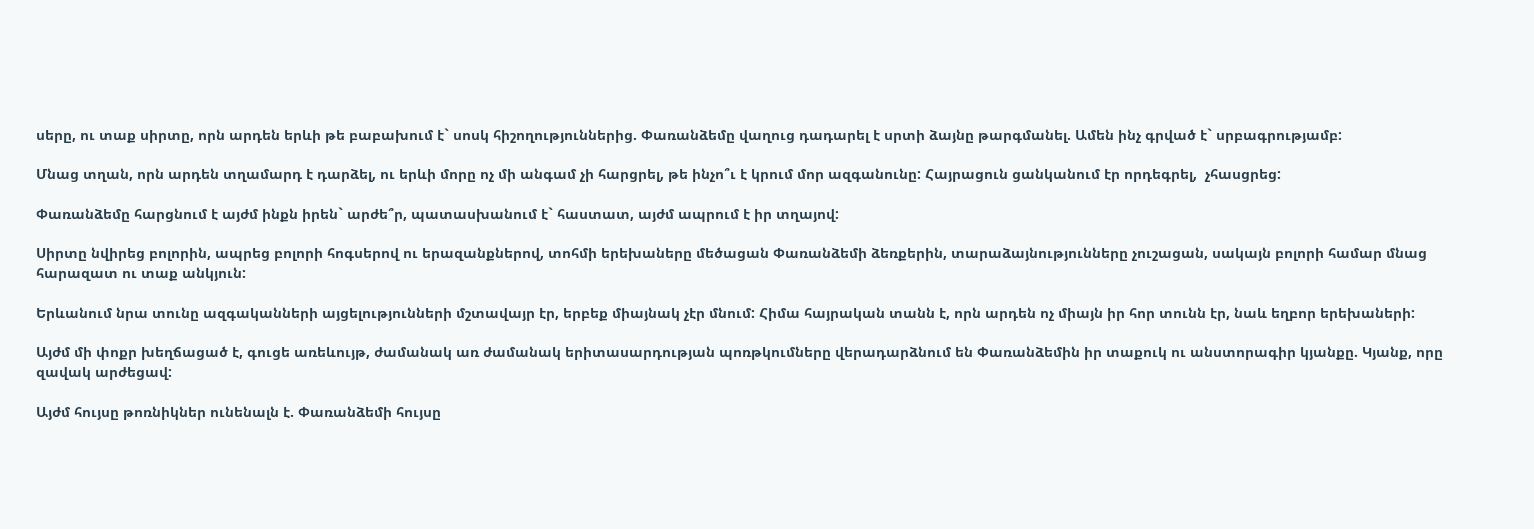սերը, ու տաք սիրտը, որն արդեն երևի թե բաբախում է` սոսկ հիշողություններից. Փառանձեմը վաղուց դադարել է սրտի ձայնը թարգմանել. Ամեն ինչ գրված է` սրբագրությամբ:

Մնաց տղան, որն արդեն տղամարդ է դարձել, ու երևի մորը ոչ մի անգամ չի հարցրել, թե ինչո՞ւ է կրում մոր ազգանունը: Հայրացուն ցանկանում էր որդեգրել,  չհասցրեց:

Փառանձեմը հարցնում է այժմ ինքն իրեն` արժե՞ր, պատասխանում է` հաստատ, այժմ ապրում է իր տղայով:

Սիրտը նվիրեց բոլորին, ապրեց բոլորի հոգսերով ու երազանքներով, տոհմի երեխաները մեծացան Փառանձեմի ձեռքերին, տարաձայնությունները չուշացան, սակայն բոլորի համար մնաց հարազատ ու տաք անկյուն:

Երևանում նրա տունը ազգականների այցելությունների մշտավայր էր, երբեք միայնակ չէր մնում: Հիմա հայրական տանն է, որն արդեն ոչ միայն իր հոր տունն էր, նաև եղբոր երեխաների:

Այժմ մի փոքր խեղճացած է, գուցե առեևույթ, ժամանակ առ ժամանակ երիտասարդության պոռթկումները վերադարձնում են Փառանձեմին իր տաքուկ ու անստորագիր կյանքը. Կյանք, որը զավակ արժեցավ:

Այժմ հույսը թոռնիկներ ունենալն է. Փառանձեմի հույսը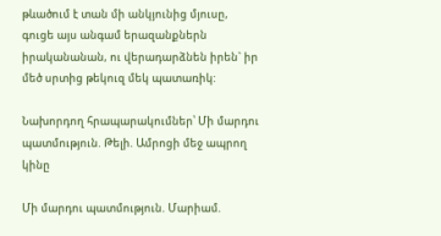թևածում է տան մի անկյունից մյուսը, գուցե այս անգամ երազանքներն իրականանան, ու վերադարձնեն իրեն` իր մեծ սրտից թեկուզ մեկ պատառիկ:

Նախորդող հրապարակումներ՝ Մի մարդու պատմություն. Թելի. Ամրոցի մեջ ապրող կինը

Մի մարդու պատմություն. Մարիամ.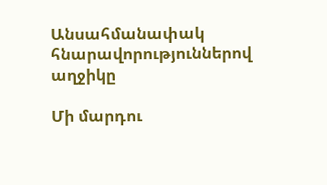Անսահմանափակ հնարավորություններով աղջիկը

Մի մարդու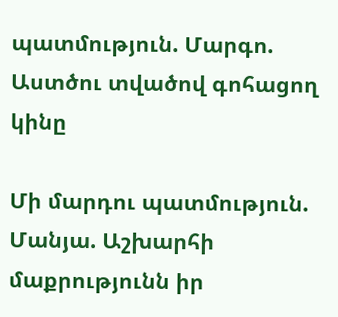պատմություն. Մարգո. Աստծու տվածով գոհացող կինը

Մի մարդու պատմություն. Մանյա. Աշխարհի մաքրությունն իր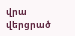վրա վերցրած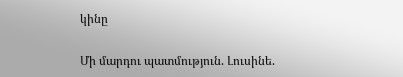կինը

Մի մարդու պատմություն. Լուսինե.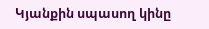Կյանքին սպասող կինը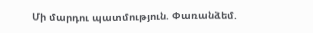Մի մարդու պատմություն. Փառանձեմ.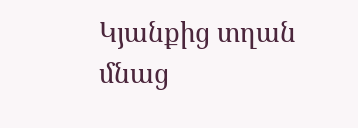Կյանքից տղան մնաց